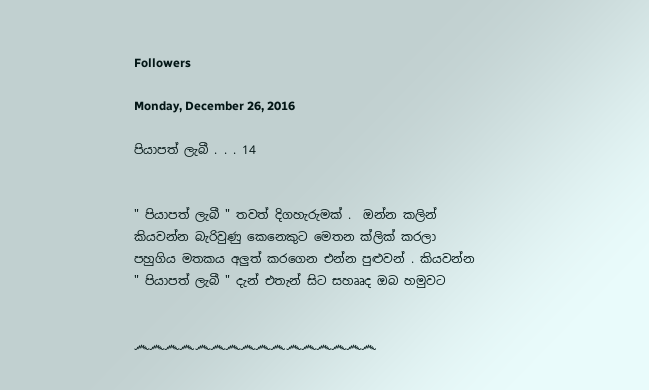Followers

Monday, December 26, 2016

පියාපත් ලැබී . . . 14


" පියාපත් ලැබී " තවත් දිගහැරුමක් .  ඔන්න කලින් කියවන්න බැරිවුණු කෙනෙකුට මෙතන ක්ලික් කරලා පහුගිය මතකය අලුත් කරගෙන එන්න පුළුවන් . කියවන්න " පියාපත් ලැබී " දැන් එතැන් සිට සහෲද ඔබ හමුවට


෴෴෴෴෴෴෴෴෴෴෴෴෴෴෴෴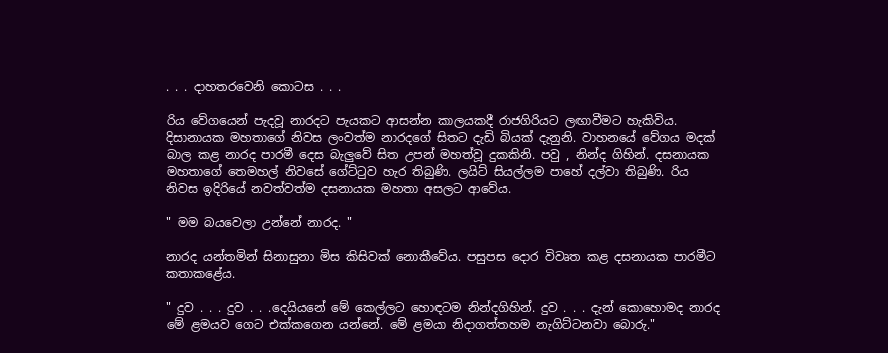. . . දාහතරවෙනි කොටස . . .

රිය වේගයෙන් පැදවූ නාරදට පැයකට ආසන්න කාලයකදී රාජගිරියට ලඟාවීමට හැකිවිය. දිසානායක මහතාගේ නිවස ලංවත්ම නාරදගේ සිතට දැඩි බියක් දැනුනි. වාහනයේ වේගය මදක් බාල කළ නාරද පාරමී දෙස බැලුවේ සිත උපන් මහත්වූ දුකකිනි. පවු , නින්ද ගිහින්. දසනායක මහතාගේ තෙමහල් නිවසේ ගේට්ටුව හැර තිබුණි. ලයිට් සියල්ලම පාහේ දල්වා තිබුණි. රිය නිවස ඉදිරියේ නවත්වත්ම දසනායක මහතා අසලට ආවේය.

" මම බයවෙලා උන්නේ නාරද. "

නාරද යන්තමින් සිනාසුනා මිස කිසිවක් නොකීවේය. පසුපස දොර විවෘත කළ දසනායක පාරමීට කතාකළේය.

" දුව . . . දුව . . .දෙයියනේ මේ කෙල්ලට හොඳටම නින්දගිහින්. දුව . . . දැන් කොහොමද නාරද මේ ළමයව ගෙට එක්කගෙන යන්නේ. මේ ළමයා නිදාගත්තහම නැගිට්ටනවා බොරු."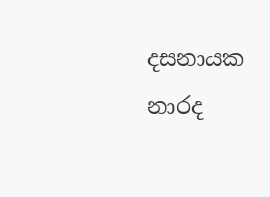දසනායක නාරද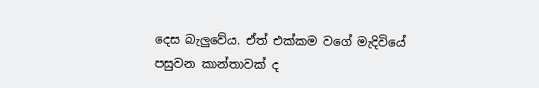දෙස බැලුවේය. ඒත් එක්කම වගේ මැදිවියේ පසුවන කාන්තාවක් ද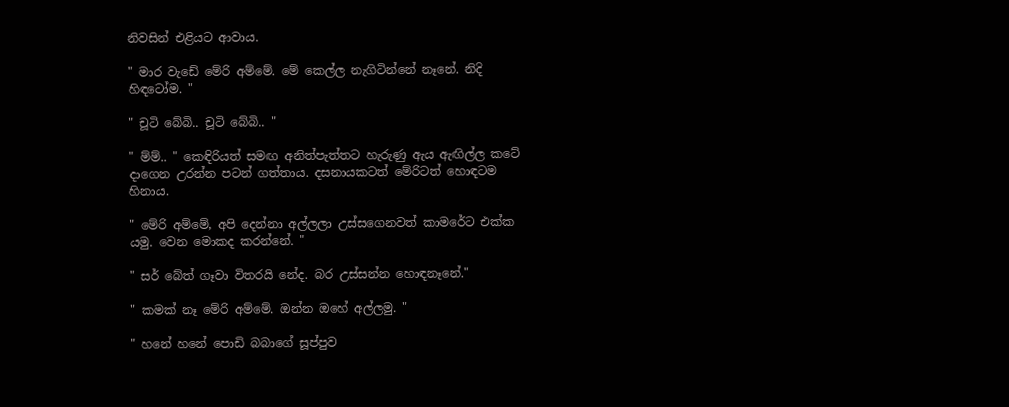නිවසින් එළියට ආවාය.

" මාර වැඩේ මේරි අම්මේ. මේ කෙල්ල නැගිටින්නේ නෑනේ. නිදි හිඳටෝම. "

" චූටි බේබි.. චූටි බේබි.. "

" ම්ම්.. " කෙඳිරියත් සමඟ අනිත්පැත්තට හැරුණු ඇය ඇඟිල්ල කටේ දාගෙන උරන්න පටන් ගත්තාය. දසනායකටත් මේරිටත් හොඳටම හිනාය.

" මේරි අම්මේ, අපි දෙන්නා අල්ලලා උස්සගෙනවත් කාමරේට එක්ක යමු. වෙන මොකද කරන්නේ. "

" සර් බේත් ගෑවා විතරයි නේද. බර උස්සන්න හොඳනෑනේ."

" කමක් නෑ මේරි අම්මේ. ඔන්න ඔහේ අල්ලමු. "

" හනේ හනේ පොඩි බබාගේ සූප්පුව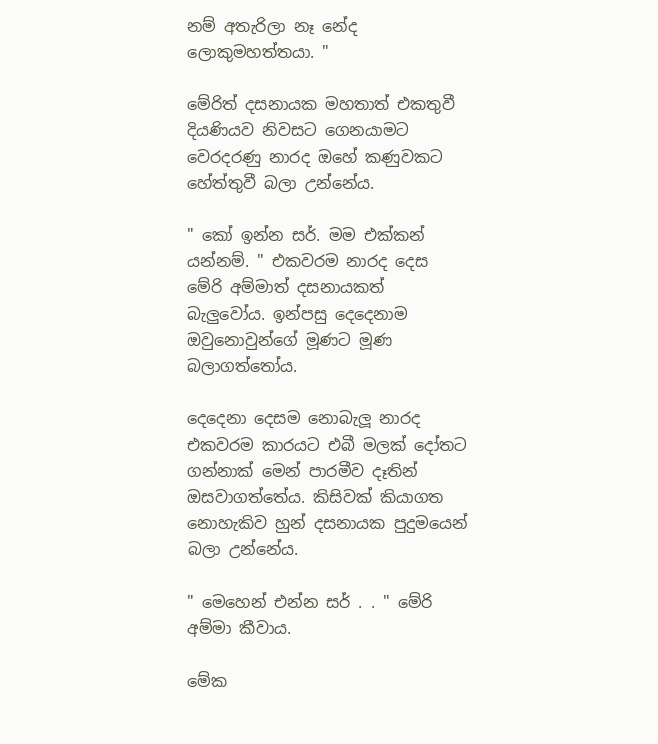නම් අතැරිලා නෑ නේද ලොකුමහත්තයා. "

මේරිත් දසනායක මහතාත් එකතුවී දියණියව නිවසට ගෙනයාමට වෙරදරණු නාරද ඔහේ කණුවකට හේත්තුවී බලා උන්නේය.

" කෝ ඉන්න සර්. මම එක්කන් යන්නම්. " එකවරම නාරද දෙස මේරි අම්මාත් දසනායකත් බැලුවෝය. ඉන්පසු දෙදෙනාම ඔවුනොවුන්ගේ මූණට මූණ බලාගත්තෝය.

දෙදෙනා දෙසම නොබැලූ නාරද එකවරම කාරයට එබී මලක් දෝතට ගන්නාක් මෙන් පාරමීව දෑතින් ඔසවාගත්තේය. කිසිවක් කියාගත නොහැකිව හුන් දසනායක පුදුමයෙන් බලා උන්නේය.

" මෙහෙන් එන්න සර් . . " මේරි අම්මා කීවාය.

මේක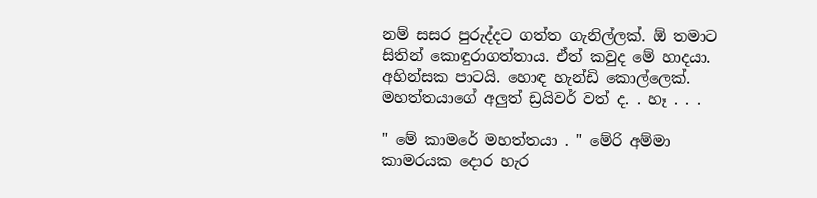නම් සසර පුරුද්දට ගත්ත ගැනිල්ලක්. ඕ තමාට සිතින් කොඳුරාගත්තාය. ඒත් කවුද මේ හාදයා. අහින්සක පාටයි. හොඳ හැන්ඩි කොල්ලෙක්. මහත්තයාගේ අලුත් ඩ්‍රයිවර් වත් ද. . හෑ . . .

" මේ කාමරේ මහත්තයා . " මේරි අම්මා කාමරයක දොර හැර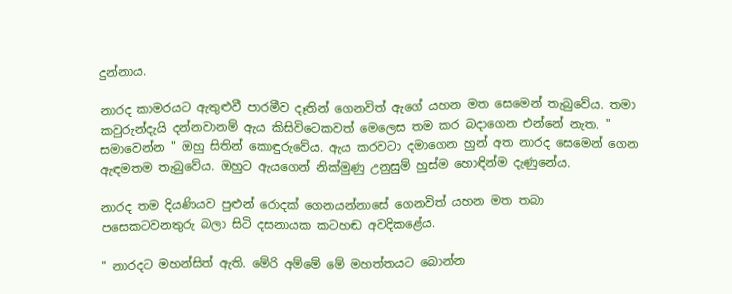දුන්නාය.

නාරද කාමරයට ඇතුළුවී පාරමීව දෑතින් ගෙනවිත් ඇගේ යහන මත සෙමෙන් තැබුවේය. තමා කවුරුන්දැයි දන්නවානම් ඇය කිසිවිටෙකවත් මෙලෙස තම කර බදාගෙන එන්නේ නැත. " සමාවෙන්න " ඔහු සිතින් කොඳුරුවේය. ඇය කරවටා දමාගෙන හුන් අත නාරද සෙමෙන් ගෙන ඇඳමතම තැබුවේය. ඔහුට ඇයගෙන් නික්මුණු උනුසුම් හුස්ම හොඳින්ම දැණුනේය.

නාරද තම දියණියව පුළුන් රොදක් ගෙනයන්නාසේ ගෙනවිත් යහන මත තබා පසෙකටවනතුරු බලා සිටි දසනායක කටහඬ අවදිකළේය.

" නාරදට මහන්සිත් ඇති. මේරි අම්මේ මේ මහත්තයට බොන්න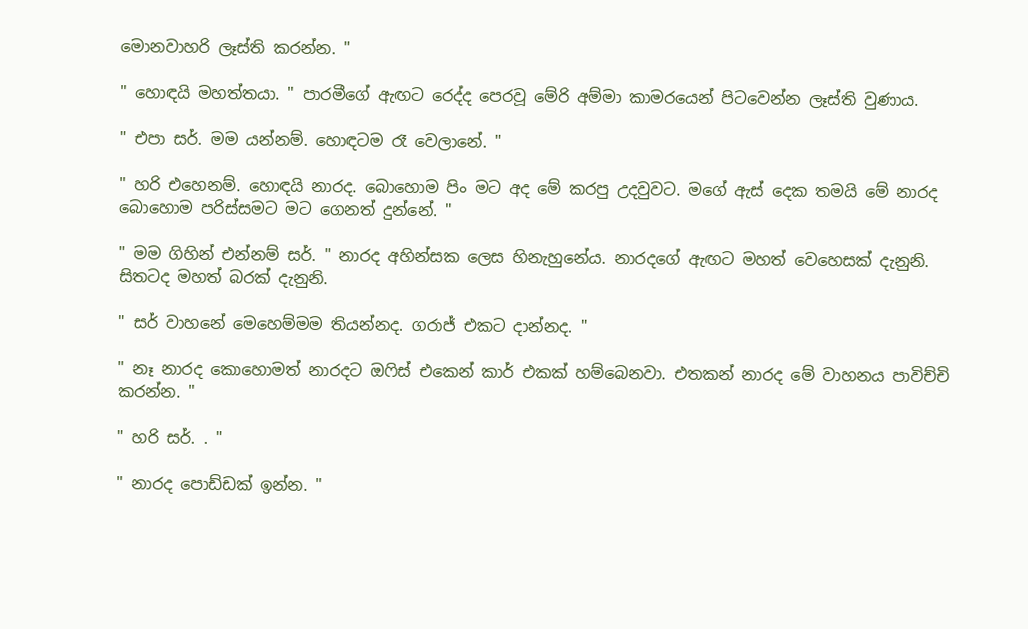මොනවාහරි ලෑස්ති කරන්න. "

" හොඳයි මහත්තයා. " පාරමීගේ ඇඟට රෙද්ද පෙරවූ මේරි අම්මා කාමරයෙන් පිටවෙන්න ලෑස්ති වුණාය.

" එපා සර්. මම යන්නම්. හොඳටම රෑ වෙලානේ. "

" හරි එහෙනම්. හොඳයි නාරද. බොහොම පිං මට අද මේ කරපු උදවුවට. මගේ ඇස් දෙක තමයි මේ නාරද බොහොම පරිස්සමට මට ගෙනත් දුන්නේ. "

" මම ගිහින් එන්නම් සර්. " නාරද අහින්සක ලෙස හිනැහුනේය. නාරදගේ ඇඟට මහත් වෙහෙසක් දැනුනි. සිතටද මහත් බරක් දැනුනි.

" සර් වාහනේ මෙහෙම්මම තියන්නද. ගරාජ් එකට දාන්නද. "

" නෑ නාරද කොහොමත් නාරදට ඔෆිස් එකෙන් කාර් එකක් හම්බෙනවා. එතකන් නාරද මේ වාහනය පාවිච්චි කරන්න. "

" හරි සර්. . "

" නාරද පොඩ්ඩක් ඉන්න. "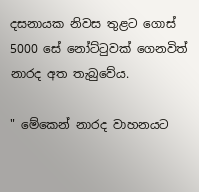දසනායක නිවස තුළට ගොස් 5000 සේ නෝට්ටුවක් ගෙනවිත් නාරද අත තැබුවේය.

" මේකෙන් නාරද වාහනයට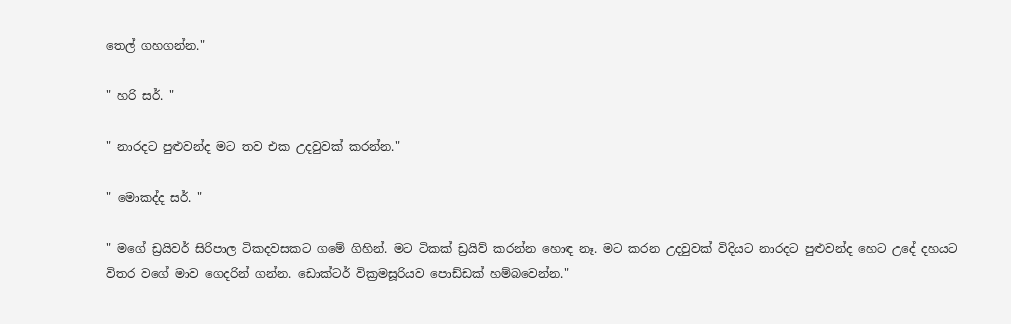තෙල් ගහගන්න."

" හරි සර්. "

" නාරදට පුළුවන්ද මට තව එක උදවුවක් කරන්න."

" මොකද්ද සර්. "

" මගේ ඩ්‍රයිවර් සිරිපාල ටිකදවසකට ගමේ ගිහින්. මට ටිකක් ඩ්‍රයිව් කරන්න හොඳ නෑ. මට කරන උදවුවක් විදියට නාරදට පුළුවන්ද හෙට උදේ දහයට විතර වගේ මාව ගෙදරින් ගන්න. ඩොක්ටර් වික්‍රමසූරියව පොඩ්ඩක් හම්බවෙන්න."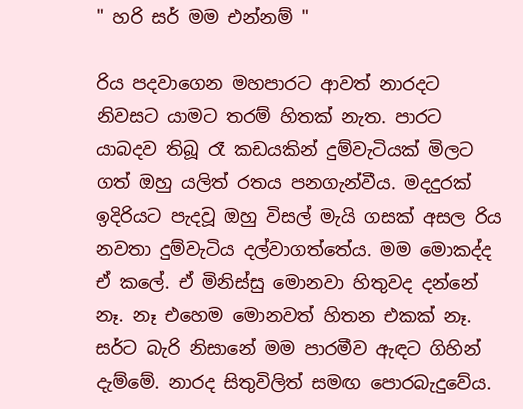" හරි සර් මම එන්නම් "

රිය පදවාගෙන මහපාරට ආවත් නාරදට නිවසට යාමට තරම් හිතක් නැත. පාරට යාබදව තිබූ රෑ කඩයකින් දුම්වැටියක් මිලට ගත් ඔහු යලිත් රතය පනගැන්වීය. මදදුරක් ඉදිරියට පැදවූ ඔහු විසල් මැයි ගසක් අසල රිය නවතා දුම්වැටිය දල්වාගත්තේය. මම මොකද්ද ඒ කලේ. ඒ මිනිස්සු මොනවා හිතුවද දන්නේ නෑ. නෑ එහෙම මොනවත් හිතන එකක් නෑ. සර්ට බැරි නිසානේ මම පාරමීව ඇඳට ගිහින් දැම්මේ. නාරද සිතුවිලිත් සමඟ පොරබැදුවේය.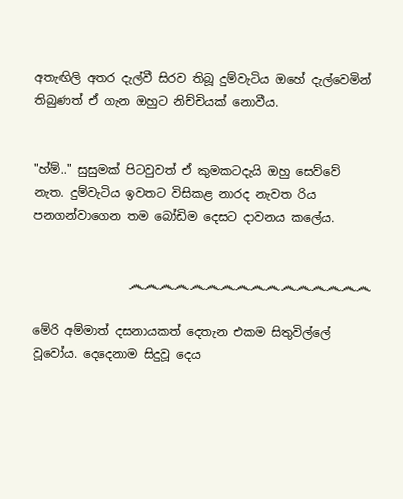අතැඟිලි අතර දැල්වී සිරව තිබූ දුම්වැටිය ඔහේ දැල්වෙමින් තිබුණත් ඒ ගැන ඔහුට නිච්චියක් නොවීය.


"හ්ම්.." සුසුමක් පිටවුවත් ඒ කුමකටදැයි ඔහු සෙව්වේ නැත. දුම්වැටිය ඉවතට විසිකළ නාරද නැවත රිය පනගන්වාගෙන තම බෝඩිම දෙසට දාවනය කලේය.


                ෴෴෴෴෴෴෴෴෴෴෴෴෴෴෴෴

මේරි අම්මාත් දසනායකත් දෙතැන එකම සිතුවිල්ලේ වූවෝය. දෙදෙනාම සිදුවූ දෙය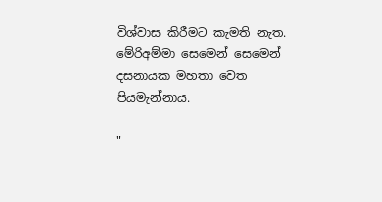විශ්වාස කිරීමට කැමති නැත. මේරිඅම්මා සෙමෙන් සෙමෙන් දසනායක මහතා වෙත පියමැන්නාය.

"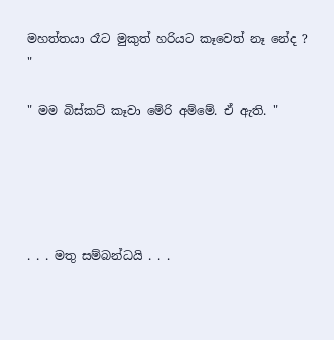මහත්තයා රෑට මුකුත් හරියට කෑවෙත් නෑ නේද ? "

" මම බිස්කට් කෑවා මේරි අම්මේ. ඒ ඇති. "





. . . මතු සම්බන්ධයි . . .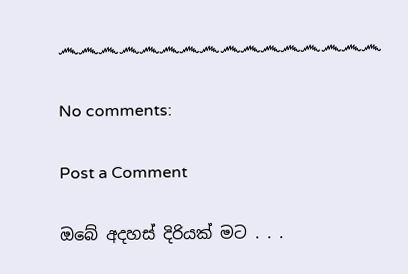෴෴෴෴෴෴෴෴෴෴෴෴෴෴෴෴

No comments:

Post a Comment

ඔබේ අදහස් දිරියක් මට . . .